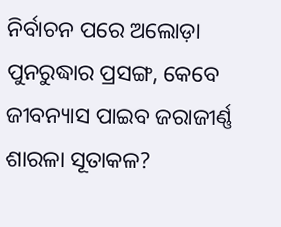ନିର୍ବାଚନ ପରେ ଅଲୋଡ଼ା ପୁନରୁଦ୍ଧାର ପ୍ରସଙ୍ଗ, କେବେ ଜୀବନ୍ୟାସ ପାଇବ ଜରାଜୀର୍ଣ୍ଣ ଶାରଳା ସୂତାକଳ?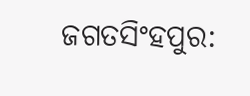ଜଗତସିଂହପୁର: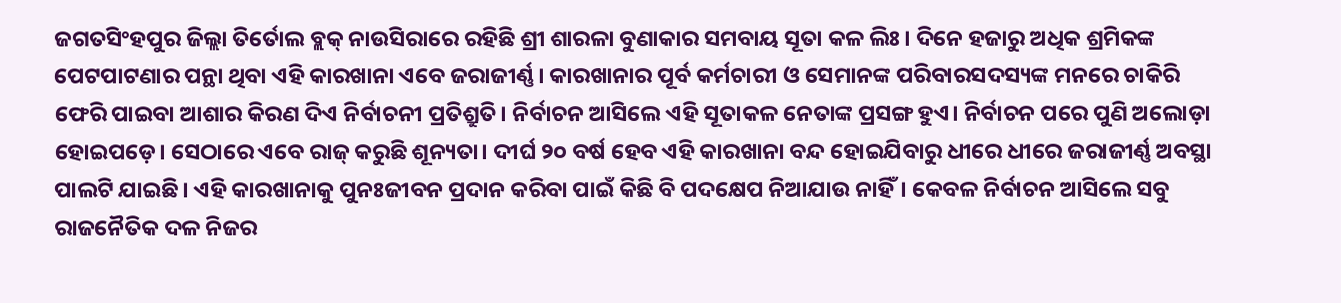ଜଗତସିଂହପୁର ଜିଲ୍ଲା ତିର୍ତୋଲ ବ୍ଲକ୍ ନାଉସିରାରେ ରହିଛି ଶ୍ରୀ ଶାରଳା ବୁଣାକାର ସମବାୟ ସୂତା କଳ ଲିଃ। ଦିନେ ହଜାରୁ ଅଧିକ ଶ୍ରମିକଙ୍କ ପେଟପାଟଣାର ପନ୍ଥା ଥିବା ଏହି କାରଖାନା ଏବେ ଜରାଜୀର୍ଣ୍ଣ। କାରଖାନାର ପୂର୍ବ କର୍ମଚାରୀ ଓ ସେମାନଙ୍କ ପରିବାରସଦସ୍ୟଙ୍କ ମନରେ ଚାକିରି ଫେରି ପାଇବା ଆଶାର କିରଣ ଦିଏ ନିର୍ବାଚନୀ ପ୍ରତିଶ୍ରୁତି। ନିର୍ବାଚନ ଆସିଲେ ଏହି ସୂତାକଳ ନେତାଙ୍କ ପ୍ରସଙ୍ଗ ହୁଏ। ନିର୍ବାଚନ ପରେ ପୁଣି ଅଲୋଡ଼ା ହୋଇପଡ଼େ। ସେଠାରେ ଏବେ ରାଜ୍ କରୁଛି ଶୂନ୍ୟତା। ଦୀର୍ଘ ୨୦ ବର୍ଷ ହେବ ଏହି କାରଖାନା ବନ୍ଦ ହୋଇଯିବାରୁ ଧୀରେ ଧୀରେ ଜରାଜୀର୍ଣ୍ଣ ଅବସ୍ଥା ପାଲଟି ଯାଇଛି। ଏହି କାରଖାନାକୁ ପୁନଃଜୀବନ ପ୍ରଦାନ କରିବା ପାଇଁ କିଛି ବି ପଦକ୍ଷେପ ନିଆଯାଉ ନାହିଁ। କେବଳ ନିର୍ବାଚନ ଆସିଲେ ସବୁ ରାଜନୈତିକ ଦଳ ନିଜର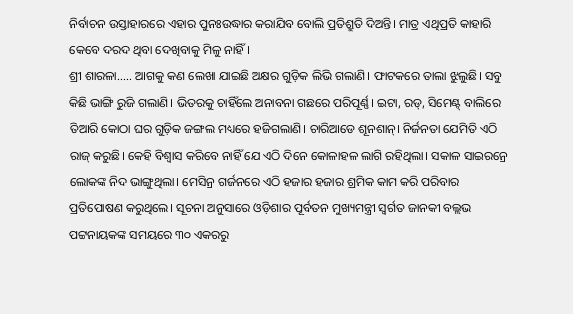ନିର୍ବାଚନ ଉସ୍ତାହାରରେ ଏହାର ପୁନଃଉଦ୍ଧାର କରାଯିବ ବୋଲି ପ୍ରତିଶ୍ରୁତି ଦିଅନ୍ତି। ମାତ୍ର ଏଥିପ୍ରତି କାହାରି କେବେ ଦରଦ ଥିବା ଦେଖିବାକୁ ମିଳୁ ନାହିଁ।
ଶ୍ରୀ ଶାରଳା….. ଆଗକୁ କଣ ଲେଖା ଯାଇଛି ଅକ୍ଷର ଗୁଡ଼ିକ ଲିଭି ଗଲାଣି। ଫାଟକରେ ତାଲା ଝୁଲୁଛି। ସବୁ କିଛି ଭାଙ୍ଗି ରୁଜି ଗଲାଣି। ଭିତରକୁ ଚାହିଁଲେ ଅନାବନା ଗଛରେ ପରିପୂର୍ଣ୍ଣ। ଇଟା, ରଡ୍, ସିମେଣ୍ଟ୍ ବାଲିରେ ତିଆରି କୋଠା ଘର ଗୁଡ଼ିକ ଜଙ୍ଗଲ ମଧ୍ୟରେ ହଜିଗଲାଣି। ଚାରିଆଡେ ଶୂନଶାନ୍। ନିର୍ଜନତା ଯେମିତି ଏଠି ରାଜ୍ କରୁଛି। କେହି ବିଶ୍ବାସ କରିବେ ନାହିଁ ଯେ ଏଠି ଦିନେ କୋଳାହଳ ଲାଗି ରହିଥିଲା। ସକାଳ ସାଇରନ୍ରେ ଲୋକଙ୍କ ନିଦ ଭାଙ୍ଗୁଥିଲା। ମେସିନ୍ର ଗର୍ଜନରେ ଏଠି ହଜାର ହଜାର ଶ୍ରମିକ କାମ କରି ପରିବାର ପ୍ରତିପୋଷଣ କରୁଥିଲେ। ସୂଚନା ଅନୁସାରେ ଓଡ଼ିଶାର ପୂର୍ବତନ ମୁଖ୍ୟମନ୍ତ୍ରୀ ସ୍ବର୍ଗତ ଜାନକୀ ବଲ୍ଲଭ ପଟ୍ଟନାୟକଙ୍କ ସମୟରେ ୩୦ ଏକରରୁ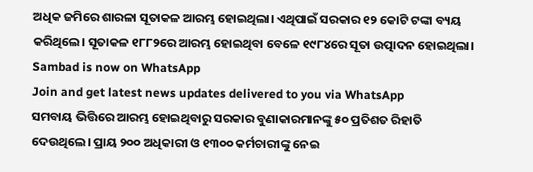ଅଧିକ ଜମିରେ ଶାରଳା ସୂତାକଳ ଆରମ୍ଭ ହୋଇଥିଲା। ଏଥିପାଇଁ ସରକାର ୧୨ କୋଟି ଟଙ୍କା ବ୍ୟୟ କରିଥିଲେ। ସୂତାକଳ ୧୮୮୨ରେ ଆରମ୍ଭ ହୋଇଥିବା ବେଳେ ୧୯୮୪ରେ ସୂତା ଉତ୍ପାଦନ ହୋଇଥିଲା।
Sambad is now on WhatsApp
Join and get latest news updates delivered to you via WhatsApp
ସମବାୟ ଭିତ୍ତିରେ ଆରମ୍ଭ ହୋଇଥିବାରୁ ସରକାର ବୁଣାକାରମାନଙ୍କୁ ୫୦ ପ୍ରତିଶତ ରିହାତି ଦେଉଥିଲେ। ପ୍ରାୟ ୨୦୦ ଅଧିକାରୀ ଓ ୧୩୦୦ କର୍ମଚାରୀଙ୍କୁ ନେଇ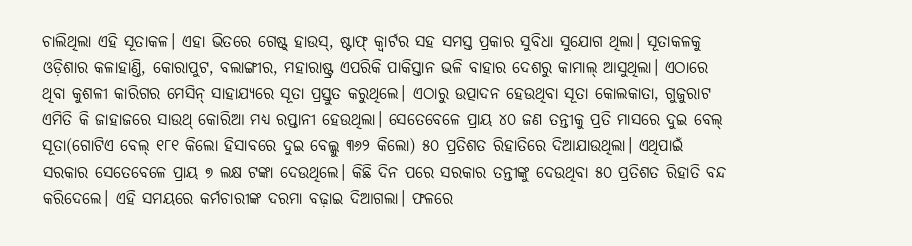ଚାଲିଥିଲା ଏହି ସୂତାକଳ। ଏହା ଭିତରେ ଗେଷ୍ଟ୍ ହାଉସ୍, ଷ୍ଟାଫ୍ କ୍ବାର୍ଟର ସହ ସମସ୍ତ ପ୍ରକାର ସୁବିଧା ସୁଯୋଗ ଥିଲା। ସୂତାକଳକୁ ଓଡ଼ିଶାର କଳାହାଣ୍ତି, କୋରାପୁଟ, ବଲାଙ୍ଗୀର, ମହାରାଷ୍ଟ୍ର ଏପରିକି ପାକିସ୍ତାନ ଭଳି ବାହାର ଦେଶରୁ କାମାଲ୍ ଆସୁଥିଲା। ଏଠାରେ ଥିବା କୁଶଳୀ କାରିଗର ମେସିନ୍ ସାହାଯ୍ୟରେ ସୂତା ପ୍ରସ୍ତୁତ କରୁଥିଲେ। ଏଠାରୁ ଉତ୍ପାଦନ ହେଉଥିବା ସୂତା କୋଲକାତା, ଗୁଜୁରାଟ ଏମିତି କି ଜାହାଜରେ ସାଉଥ୍ କୋରିଆ ମଧ୍ୟ ରପ୍ତାନୀ ହେଉଥିଲା। ସେତେବେଳେ ପ୍ରାୟ ୪୦ ଜଣ ତନ୍ତୀକୁ ପ୍ରତି ମାସରେ ଦୁଇ ବେଲ୍ ସୂତା(ଗୋଟିଏ ବେଲ୍ ୧୮୧ କିଲୋ ହିସାବରେ ଦୁଇ ବେଲ୍କୁ ୩୬୨ କିଲୋ) ୫୦ ପ୍ରତିଶତ ରିହାତିରେ ଦିଆଯାଉଥିଲା। ଏଥିପାଇଁ ସରକାର ସେତେବେଳେ ପ୍ରାୟ ୭ ଲକ୍ଷ ଟଙ୍କା ଦେଉଥିଲେ। କିଛି ଦିନ ପରେ ସରକାର ତନ୍ତୀଙ୍କୁ ଦେଉଥିବା ୫୦ ପ୍ରତିଶତ ରିହାତି ବନ୍ଦ କରିଦେଲେ। ଏହି ସମୟରେ କର୍ମଚାରୀଙ୍କ ଦରମା ବଢ଼ାଇ ଦିଆଗଲା। ଫଳରେ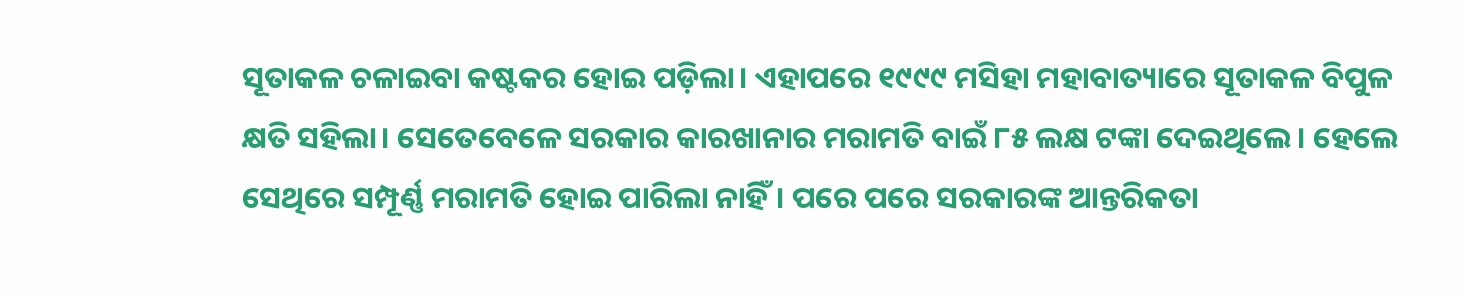ସୂତାକଳ ଚଳାଇବା କଷ୍ଟକର ହୋଇ ପଡ଼ିଲା। ଏହାପରେ ୧୯୯୯ ମସିହା ମହାବାତ୍ୟାରେ ସୂତାକଳ ବିପୁଳ କ୍ଷତି ସହିଲା। ସେତେବେଳେ ସରକାର କାରଖାନାର ମରାମତି ବାଇଁ ୮୫ ଲକ୍ଷ ଟଙ୍କା ଦେଇଥିଲେ। ହେଲେ ସେଥିରେ ସମ୍ପୂର୍ଣ୍ଣ ମରାମତି ହୋଇ ପାରିଲା ନାହିଁ। ପରେ ପରେ ସରକାରଙ୍କ ଆନ୍ତରିକତା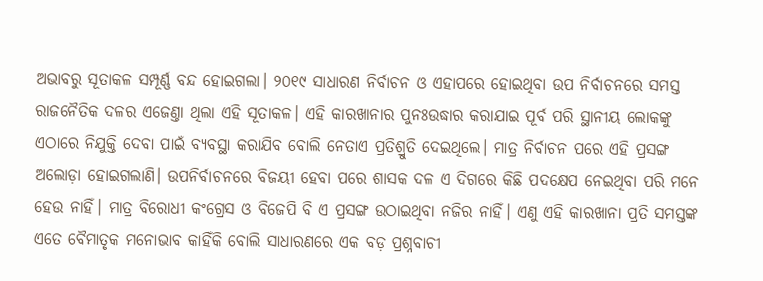ଅଭାବରୁ ସୂତାକଳ ସମ୍ପୂର୍ଣ୍ଣ ବନ୍ଦ ହୋଇଗଲା। ୨୦୧୯ ସାଧାରଣ ନିର୍ବାଚନ ଓ ଏହାପରେ ହୋଇଥିବା ଉପ ନିର୍ବାଚନରେ ସମସ୍ତ ରାଜନୈତିକ ଦଳର ଏଜେଣ୍ତା ଥିଲା ଏହି ସୂତାକଳ। ଏହି କାରଖାନାର ପୁନଃଉଦ୍ଧାର କରାଯାଇ ପୂର୍ବ ପରି ସ୍ଥାନୀୟ ଲୋକଙ୍କୁ ଏଠାରେ ନିଯୁକ୍ତି ଦେବା ପାଇଁ ବ୍ୟବସ୍ଥା କରାଯିବ ବୋଲି ନେତାଏ ପ୍ରତିଶ୍ରୁତି ଦେଇଥିଲେ। ମାତ୍ର ନିର୍ବାଚନ ପରେ ଏହି ପ୍ରସଙ୍ଗ ଅଲୋଡ଼ା ହୋଇଗଲାଣି। ଉପନିର୍ବାଚନରେ ବିଜୟୀ ହେବା ପରେ ଶାସକ ଦଳ ଏ ଦିଗରେ କିଛି ପଦକ୍ଷେପ ନେଇଥିବା ପରି ମନେ ହେଉ ନାହିଁ। ମାତ୍ର ବିରୋଧୀ କଂଗ୍ରେସ ଓ ବିଜେପି ବି ଏ ପ୍ରସଙ୍ଗ ଉଠାଇଥିବା ନଜିର ନାହିଁ। ଏଣୁ ଏହି କାରଖାନା ପ୍ରତି ସମସ୍ତଙ୍କ ଏତେ ବୈମାତୃକ ମନୋଭାବ କାହିଁକି ବୋଲି ସାଧାରଣରେ ଏକ ବଡ଼ ପ୍ରଶ୍ନବାଚୀ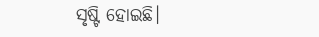ସୃଷ୍ଟି ହୋଇଛି।